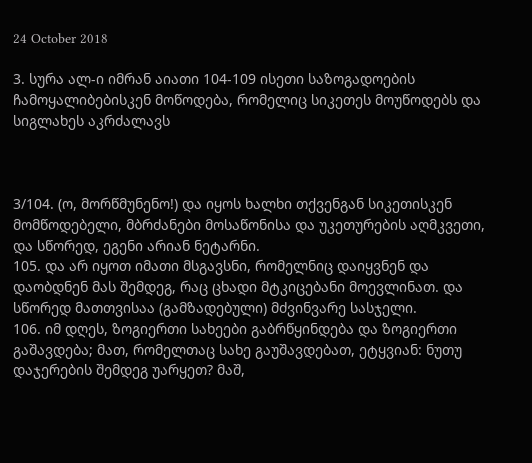24 October 2018

3. სურა ალ-ი იმრან აიათი 104-109 ისეთი საზოგადოების ჩამოყალიბებისკენ მოწოდება, რომელიც სიკეთეს მოუწოდებს და სიგლახეს აკრძალავს



3/104. (ო, მორწმუნენო!) და იყოს ხალხი თქვენგან სიკეთისკენ მომწოდებელი, მბრძანები მოსაწონისა და უკეთურების აღმკვეთი, და სწორედ, ეგენი არიან ნეტარნი.
105. და არ იყოთ იმათი მსგავსნი, რომელნიც დაიყვნენ და დაობდნენ მას შემდეგ, რაც ცხადი მტკიცებანი მოევლინათ. და სწორედ მათთვისაა (გამზადებული) მძვინვარე სასჯელი.
106. იმ დღეს, ზოგიერთი სახეები გაბრწყინდება და ზოგიერთი გაშავდება; მათ, რომელთაც სახე გაუშავდებათ, ეტყვიან: ნუთუ დაჯერების შემდეგ უარყეთ? მაშ,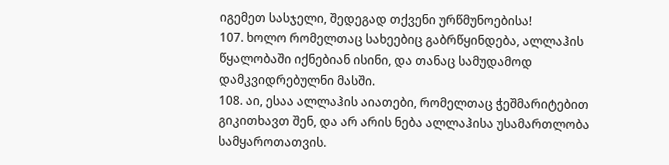იგემეთ სასჯელი, შედეგად თქვენი ურწმუნოებისა!
107. ხოლო რომელთაც სახეებიც გაბრწყინდება, ალლაჰის წყალობაში იქნებიან ისინი, და თანაც სამუდამოდ დამკვიდრებულნი მასში.
108. აი, ესაა ალლაჰის აიათები, რომელთაც ჭეშმარიტებით გიკითხავთ შენ, და არ არის ნება ალლაჰისა უსამართლობა სამყაროთათვის.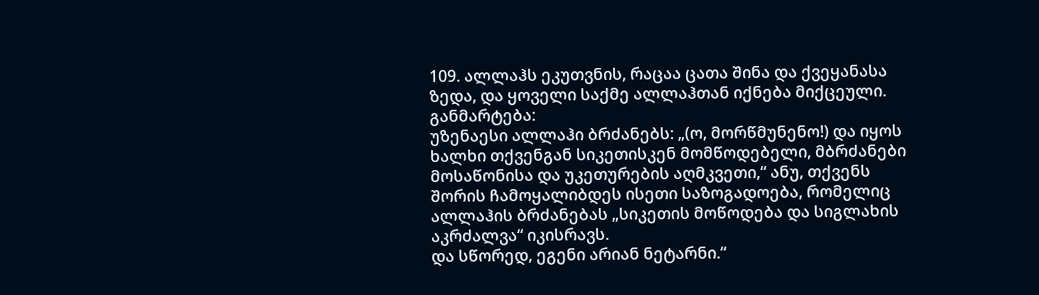109. ალლაჰს ეკუთვნის, რაცაა ცათა შინა და ქვეყანასა ზედა, და ყოველი საქმე ალლაჰთან იქნება მიქცეული.
განმარტება:
უზენაესი ალლაჰი ბრძანებს: „(ო, მორწმუნენო!) და იყოს ხალხი თქვენგან სიკეთისკენ მომწოდებელი, მბრძანები მოსაწონისა და უკეთურების აღმკვეთი,“ ანუ, თქვენს შორის ჩამოყალიბდეს ისეთი საზოგადოება, რომელიც ალლაჰის ბრძანებას „სიკეთის მოწოდება და სიგლახის აკრძალვა“ იკისრავს.
და სწორედ, ეგენი არიან ნეტარნი.“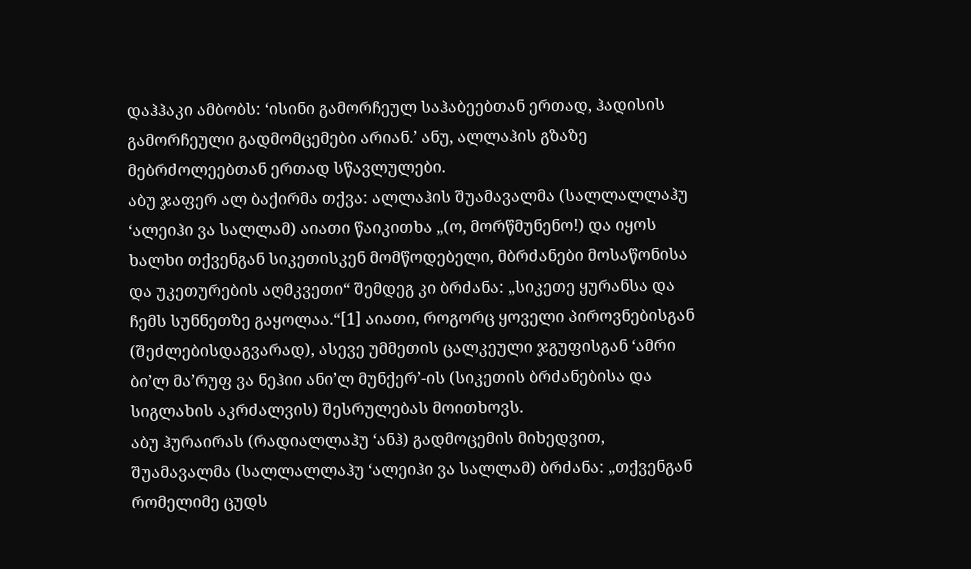დაჰჰაკი ამბობს: ‘ისინი გამორჩეულ საჰაბეებთან ერთად, ჰადისის გამორჩეული გადმომცემები არიან.’ ანუ, ალლაჰის გზაზე მებრძოლეებთან ერთად სწავლულები.
აბუ ჯაფერ ალ ბაქირმა თქვა: ალლაჰის შუამავალმა (სალლალლაჰუ ‘ალეიჰი ვა სალლამ) აიათი წაიკითხა „(ო, მორწმუნენო!) და იყოს ხალხი თქვენგან სიკეთისკენ მომწოდებელი, მბრძანები მოსაწონისა და უკეთურების აღმკვეთი“ შემდეგ კი ბრძანა: „სიკეთე ყურანსა და ჩემს სუნნეთზე გაყოლაა.“[1] აიათი, როგორც ყოველი პიროვნებისგან (შეძლებისდაგვარად), ასევე უმმეთის ცალკეული ჯგუფისგან ‘ამრი ბი’ლ მა’რუფ ვა ნეჰიი ანი’ლ მუნქერ’-ის (სიკეთის ბრძანებისა და სიგლახის აკრძალვის) შესრულებას მოითხოვს.
აბუ ჰურაირას (რადიალლაჰუ ‘ანჰ) გადმოცემის მიხედვით, შუამავალმა (სალლალლაჰუ ‘ალეიჰი ვა სალლამ) ბრძანა: „თქვენგან რომელიმე ცუდს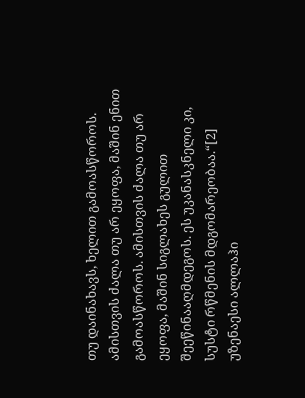თუ დაინახავს, ხელით გამოასწოროს. ამისთვის ძალა თუ არ ეყოფა, მაშინ ენით გამოასწოროს. ამისთვის ძალა თუ არ ეყოფა, მაშინ სიგლახეს გულით შეეწინააღმდეგოს. ეს უკანასკნელი კი, სუსტი რწმენის მდგომარეობაა.“[2]
უზენაესი ალლაჰი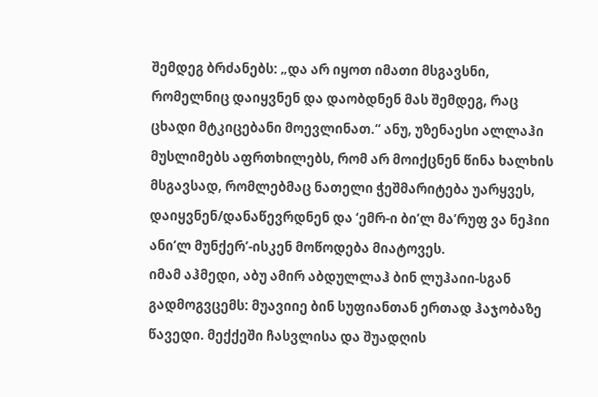შემდეგ ბრძანებს: „და არ იყოთ იმათი მსგავსნი, რომელნიც დაიყვნენ და დაობდნენ მას შემდეგ, რაც ცხადი მტკიცებანი მოევლინათ.“ ანუ, უზენაესი ალლაჰი მუსლიმებს აფრთხილებს, რომ არ მოიქცნენ წინა ხალხის მსგავსად, რომლებმაც ნათელი ჭეშმარიტება უარყვეს, დაიყვნენ/დანაწევრდნენ და ‘ემრ-ი ბი’ლ მა’რუფ ვა ნეჰიი ანი’ლ მუნქერ’-ისკენ მოწოდება მიატოვეს.
იმამ აჰმედი, აბუ ამირ აბდულლაჰ ბინ ლუჰაიი-სგან გადმოგვცემს: მუავიიე ბინ სუფიანთან ერთად ჰაჯობაზე წავედი. მექქეში ჩასვლისა და შუადღის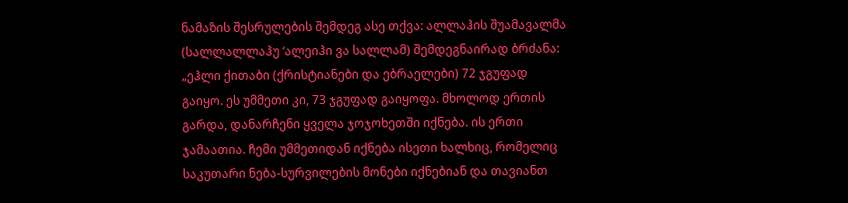ნამაზის შესრულების შემდეგ ასე თქვა: ალლაჰის შუამავალმა (სალლალლაჰუ ‘ალეიჰი ვა სალლამ) შემდეგნაირად ბრძანა: „ეჰლი ქითაბი (ქრისტიანები და ებრაელები) 72 ჯგუფად გაიყო. ეს უმმეთი კი, 73 ჯგუფად გაიყოფა. მხოლოდ ერთის გარდა, დანარჩენი ყველა ჯოჯოხეთში იქნება. ის ერთი ჯამაათია. ჩემი უმმეთიდან იქნება ისეთი ხალხიც, რომელიც საკუთარი ნება-სურვილების მონები იქნებიან და თავიანთ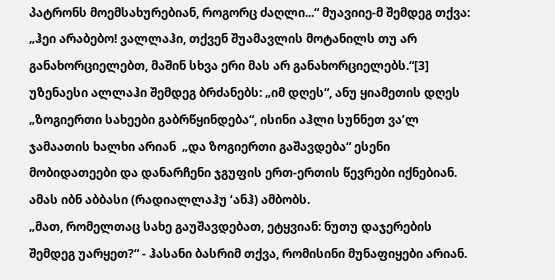პატრონს მოემსახურებიან, როგორც ძაღლი...“ მუავიიე-მ შემდეგ თქვა: „ჰეი არაბებო! ვალლაჰი, თქვენ შუამავლის მოტანილს თუ არ განახორციელებთ, მაშინ სხვა ერი მას არ განახორციელებს.“[3]
უზენაესი ალლაჰი შემდეგ ბრძანებს: „იმ დღეს“, ანუ ყიამეთის დღეს „ზოგიერთი სახეები გაბრწყინდება“, ისინი აჰლი სუნნეთ ვა’ლ ჯამაათის ხალხი არიან  „და ზოგიერთი გაშავდება“ ესენი მობიდათეები და დანარჩენი ჯგუფის ერთ-ერთის წევრები იქნებიან. ამას იბნ აბბასი (რადიალლაჰუ ‘ანჰ) ამბობს.
„მათ, რომელთაც სახე გაუშავდებათ, ეტყვიან: ნუთუ დაჯერების შემდეგ უარყეთ?“ - ჰასანი ბასრიმ თქვა, რომისინი მუნაფიყები არიან.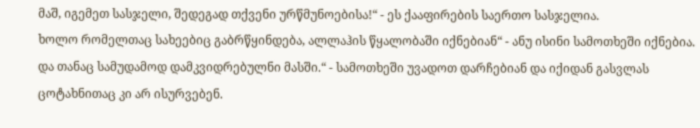მაშ, იგემეთ სასჯელი, შედეგად თქვენი ურწმუნოებისა!“ - ეს ქააფირების საერთო სასჯელია.
ხოლო რომელთაც სახეებიც გაბრწყინდება, ალლაჰის წყალობაში იქნებიან“ - ანუ ისინი სამოთხეში იქნებია.
და თანაც სამუდამოდ დამკვიდრებულნი მასში.“ - სამოთხეში უვადოთ დარჩებიან და იქიდან გასვლას ცოტახნითაც კი არ ისურვებენ.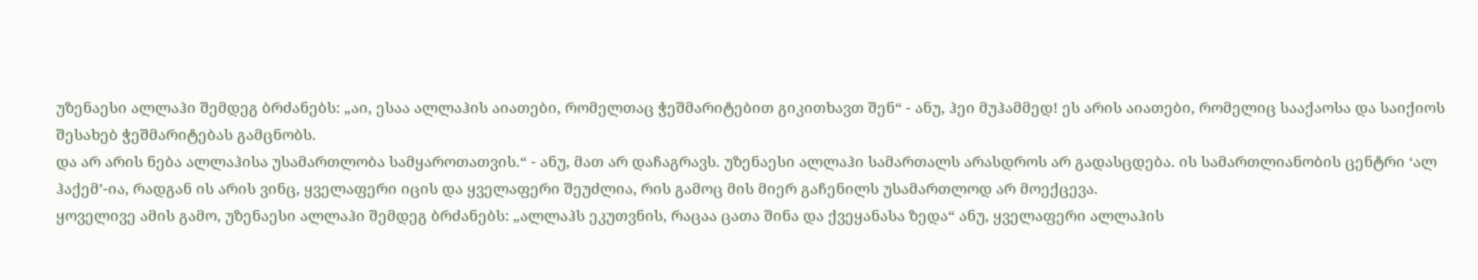უზენაესი ალლაჰი შემდეგ ბრძანებს: „აი, ესაა ალლაჰის აიათები, რომელთაც ჭეშმარიტებით გიკითხავთ შენ“ - ანუ, ჰეი მუჰამმედ! ეს არის აიათები, რომელიც სააქაოსა და საიქიოს შესახებ ჭეშმარიტებას გამცნობს.
და არ არის ნება ალლაჰისა უსამართლობა სამყაროთათვის.“ - ანუ, მათ არ დაჩაგრავს. უზენაესი ალლაჰი სამართალს არასდროს არ გადასცდება. ის სამართლიანობის ცენტრი ‘ალ ჰაქემ’-ია, რადგან ის არის ვინც, ყველაფერი იცის და ყველაფერი შეუძლია, რის გამოც მის მიერ გაჩენილს უსამართლოდ არ მოექცევა.
ყოველივე ამის გამო, უზენაესი ალლაჰი შემდეგ ბრძანებს: „ალლაჰს ეკუთვნის, რაცაა ცათა შინა და ქვეყანასა ზედა“ ანუ, ყველაფერი ალლაჰის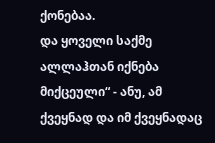ქონებაა.
და ყოველი საქმე ალლაჰთან იქნება მიქცეული“ - ანუ, ამ ქვეყნად და იმ ქვეყნადაც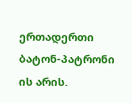ერთადერთი ბატონ-პატრონი ის არის.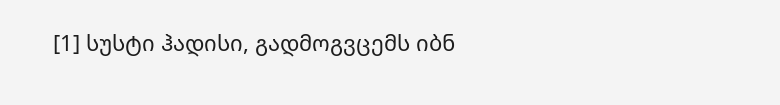[1] სუსტი ჰადისი, გადმოგვცემს იბნ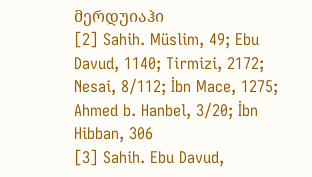მერდუიაჰი
[2] Sahih. Müslim, 49; Ebu Davud, 1140; Tirmizi, 2172; Nesai, 8/112; İbn Mace, 1275; Ahmed b. Hanbel, 3/20; İbn Hibban, 306
[3] Sahih. Ebu Davud,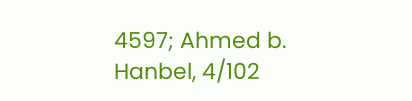4597; Ahmed b. Hanbel, 4/102